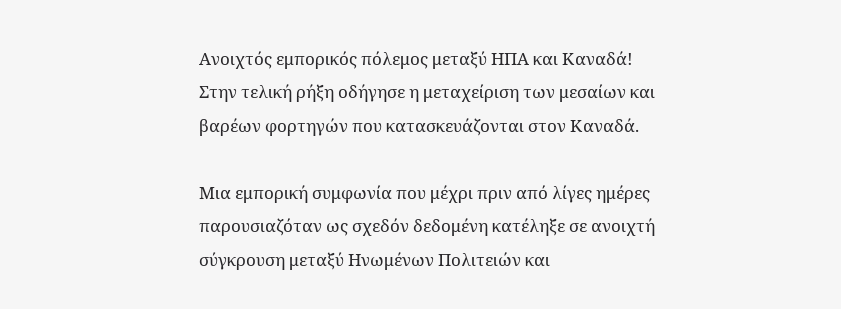Ανοιχτός εμπορικός πόλεμος μεταξύ ΗΠΑ και Καναδά!
Στην τελική ρήξη οδήγησε η μεταχείριση των μεσαίων και βαρέων φορτηγών που κατασκευάζονται στον Καναδά.

Μια εμπορική συμφωνία που μέχρι πριν από λίγες ημέρες παρουσιαζόταν ως σχεδόν δεδομένη κατέληξε σε ανοιχτή σύγκρουση μεταξύ Ηνωμένων Πολιτειών και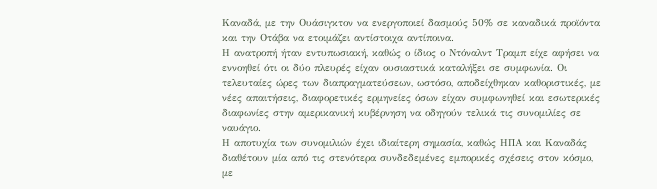Καναδά, με την Ουάσιγκτον να ενεργοποιεί δασμούς 50% σε καναδικά προϊόντα και την Οτάβα να ετοιμάζει αντίστοιχα αντίποινα.
Η ανατροπή ήταν εντυπωσιακή, καθώς ο ίδιος ο Ντόναλντ Τραμπ είχε αφήσει να εννοηθεί ότι οι δύο πλευρές είχαν ουσιαστικά καταλήξει σε συμφωνία. Οι τελευταίες ώρες των διαπραγματεύσεων, ωστόσο, αποδείχθηκαν καθοριστικές, με νέες απαιτήσεις, διαφορετικές ερμηνείες όσων είχαν συμφωνηθεί και εσωτερικές διαφωνίες στην αμερικανική κυβέρνηση να οδηγούν τελικά τις συνομιλίες σε ναυάγιο.
Η αποτυχία των συνομιλιών έχει ιδιαίτερη σημασία, καθώς ΗΠΑ και Καναδάς διαθέτουν μία από τις στενότερα συνδεδεμένες εμπορικές σχέσεις στον κόσμο, με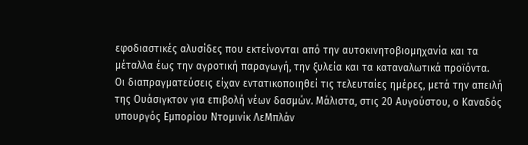εφοδιαστικές αλυσίδες που εκτείνονται από την αυτοκινητοβιομηχανία και τα μέταλλα έως την αγροτική παραγωγή, την ξυλεία και τα καταναλωτικά προϊόντα.
Οι διαπραγματεύσεις είχαν εντατικοποιηθεί τις τελευταίες ημέρες, μετά την απειλή της Ουάσιγκτον για επιβολή νέων δασμών. Μάλιστα, στις 20 Αυγούστου, ο Καναδός υπουργός Εμπορίου Ντομινίκ ΛεΜπλάν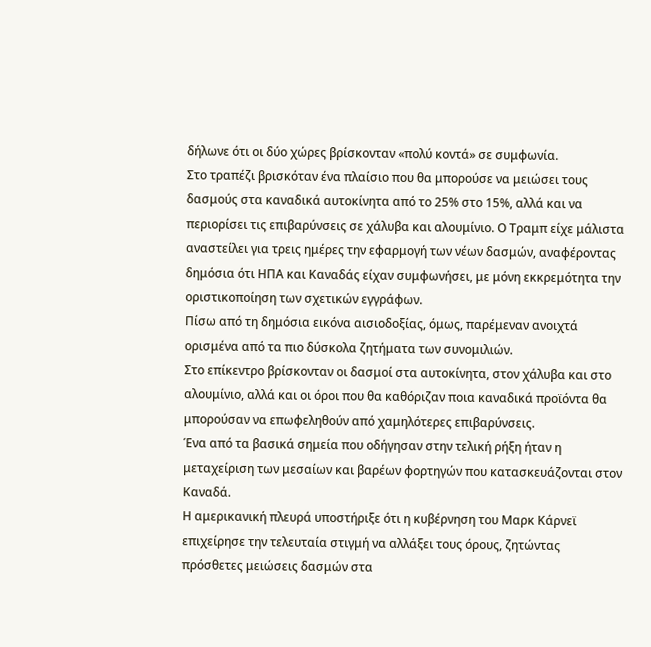δήλωνε ότι οι δύο χώρες βρίσκονταν «πολύ κοντά» σε συμφωνία.
Στο τραπέζι βρισκόταν ένα πλαίσιο που θα μπορούσε να μειώσει τους δασμούς στα καναδικά αυτοκίνητα από το 25% στο 15%, αλλά και να περιορίσει τις επιβαρύνσεις σε χάλυβα και αλουμίνιο. Ο Τραμπ είχε μάλιστα αναστείλει για τρεις ημέρες την εφαρμογή των νέων δασμών, αναφέροντας δημόσια ότι ΗΠΑ και Καναδάς είχαν συμφωνήσει, με μόνη εκκρεμότητα την οριστικοποίηση των σχετικών εγγράφων.
Πίσω από τη δημόσια εικόνα αισιοδοξίας, όμως, παρέμεναν ανοιχτά ορισμένα από τα πιο δύσκολα ζητήματα των συνομιλιών.
Στο επίκεντρο βρίσκονταν οι δασμοί στα αυτοκίνητα, στον χάλυβα και στο αλουμίνιο, αλλά και οι όροι που θα καθόριζαν ποια καναδικά προϊόντα θα μπορούσαν να επωφεληθούν από χαμηλότερες επιβαρύνσεις.
Ένα από τα βασικά σημεία που οδήγησαν στην τελική ρήξη ήταν η μεταχείριση των μεσαίων και βαρέων φορτηγών που κατασκευάζονται στον Καναδά.
Η αμερικανική πλευρά υποστήριξε ότι η κυβέρνηση του Μαρκ Κάρνεϊ επιχείρησε την τελευταία στιγμή να αλλάξει τους όρους, ζητώντας πρόσθετες μειώσεις δασμών στα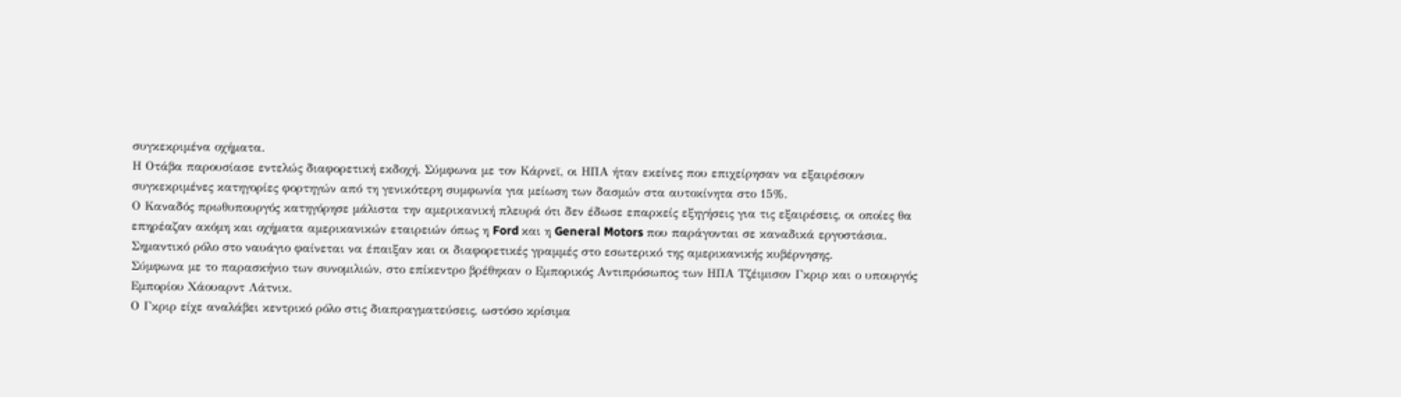συγκεκριμένα οχήματα.
Η Οτάβα παρουσίασε εντελώς διαφορετική εκδοχή. Σύμφωνα με τον Κάρνεϊ, οι ΗΠΑ ήταν εκείνες που επιχείρησαν να εξαιρέσουν συγκεκριμένες κατηγορίες φορτηγών από τη γενικότερη συμφωνία για μείωση των δασμών στα αυτοκίνητα στο 15%.
Ο Καναδός πρωθυπουργός κατηγόρησε μάλιστα την αμερικανική πλευρά ότι δεν έδωσε επαρκείς εξηγήσεις για τις εξαιρέσεις, οι οποίες θα επηρέαζαν ακόμη και οχήματα αμερικανικών εταιρειών όπως η Ford και η General Motors που παράγονται σε καναδικά εργοστάσια.
Σημαντικό ρόλο στο ναυάγιο φαίνεται να έπαιξαν και οι διαφορετικές γραμμές στο εσωτερικό της αμερικανικής κυβέρνησης.
Σύμφωνα με το παρασκήνιο των συνομιλιών, στο επίκεντρο βρέθηκαν ο Εμπορικός Αντιπρόσωπος των ΗΠΑ Τζέιμισον Γκριρ και ο υπουργός Εμπορίου Χάουαρντ Λάτνικ.
Ο Γκριρ είχε αναλάβει κεντρικό ρόλο στις διαπραγματεύσεις, ωστόσο κρίσιμα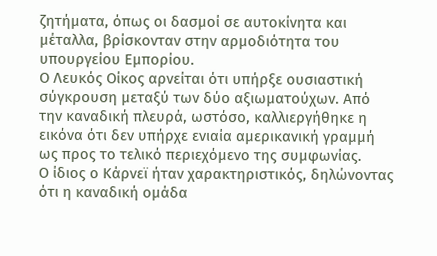ζητήματα, όπως οι δασμοί σε αυτοκίνητα και μέταλλα, βρίσκονταν στην αρμοδιότητα του υπουργείου Εμπορίου.
Ο Λευκός Οίκος αρνείται ότι υπήρξε ουσιαστική σύγκρουση μεταξύ των δύο αξιωματούχων. Από την καναδική πλευρά, ωστόσο, καλλιεργήθηκε η εικόνα ότι δεν υπήρχε ενιαία αμερικανική γραμμή ως προς το τελικό περιεχόμενο της συμφωνίας.
Ο ίδιος ο Κάρνεϊ ήταν χαρακτηριστικός, δηλώνοντας ότι η καναδική ομάδα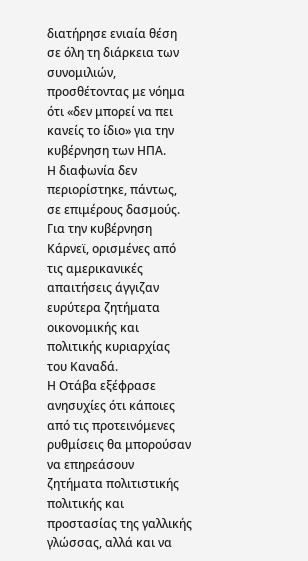διατήρησε ενιαία θέση σε όλη τη διάρκεια των συνομιλιών, προσθέτοντας με νόημα ότι «δεν μπορεί να πει κανείς το ίδιο» για την κυβέρνηση των ΗΠΑ.
Η διαφωνία δεν περιορίστηκε, πάντως, σε επιμέρους δασμούς.
Για την κυβέρνηση Κάρνεϊ, ορισμένες από τις αμερικανικές απαιτήσεις άγγιζαν ευρύτερα ζητήματα οικονομικής και πολιτικής κυριαρχίας του Καναδά.
Η Οτάβα εξέφρασε ανησυχίες ότι κάποιες από τις προτεινόμενες ρυθμίσεις θα μπορούσαν να επηρεάσουν ζητήματα πολιτιστικής πολιτικής και προστασίας της γαλλικής γλώσσας, αλλά και να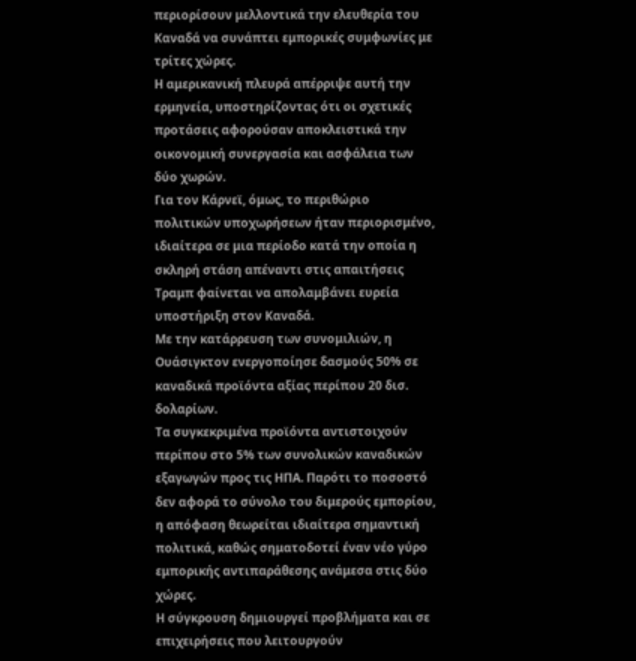περιορίσουν μελλοντικά την ελευθερία του Καναδά να συνάπτει εμπορικές συμφωνίες με τρίτες χώρες.
Η αμερικανική πλευρά απέρριψε αυτή την ερμηνεία, υποστηρίζοντας ότι οι σχετικές προτάσεις αφορούσαν αποκλειστικά την οικονομική συνεργασία και ασφάλεια των δύο χωρών.
Για τον Κάρνεϊ, όμως, το περιθώριο πολιτικών υποχωρήσεων ήταν περιορισμένο, ιδιαίτερα σε μια περίοδο κατά την οποία η σκληρή στάση απέναντι στις απαιτήσεις Τραμπ φαίνεται να απολαμβάνει ευρεία υποστήριξη στον Καναδά.
Με την κατάρρευση των συνομιλιών, η Ουάσιγκτον ενεργοποίησε δασμούς 50% σε καναδικά προϊόντα αξίας περίπου 20 δισ. δολαρίων.
Τα συγκεκριμένα προϊόντα αντιστοιχούν περίπου στο 5% των συνολικών καναδικών εξαγωγών προς τις ΗΠΑ. Παρότι το ποσοστό δεν αφορά το σύνολο του διμερούς εμπορίου, η απόφαση θεωρείται ιδιαίτερα σημαντική πολιτικά, καθώς σηματοδοτεί έναν νέο γύρο εμπορικής αντιπαράθεσης ανάμεσα στις δύο χώρες.
Η σύγκρουση δημιουργεί προβλήματα και σε επιχειρήσεις που λειτουργούν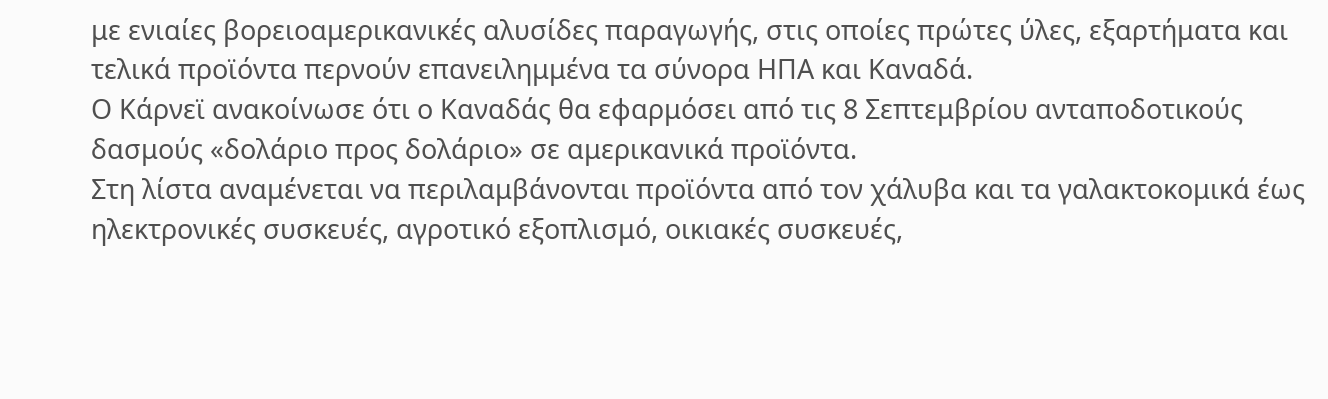με ενιαίες βορειοαμερικανικές αλυσίδες παραγωγής, στις οποίες πρώτες ύλες, εξαρτήματα και τελικά προϊόντα περνούν επανειλημμένα τα σύνορα ΗΠΑ και Καναδά.
Ο Κάρνεϊ ανακοίνωσε ότι ο Καναδάς θα εφαρμόσει από τις 8 Σεπτεμβρίου ανταποδοτικούς δασμούς «δολάριο προς δολάριο» σε αμερικανικά προϊόντα.
Στη λίστα αναμένεται να περιλαμβάνονται προϊόντα από τον χάλυβα και τα γαλακτοκομικά έως ηλεκτρονικές συσκευές, αγροτικό εξοπλισμό, οικιακές συσκευές,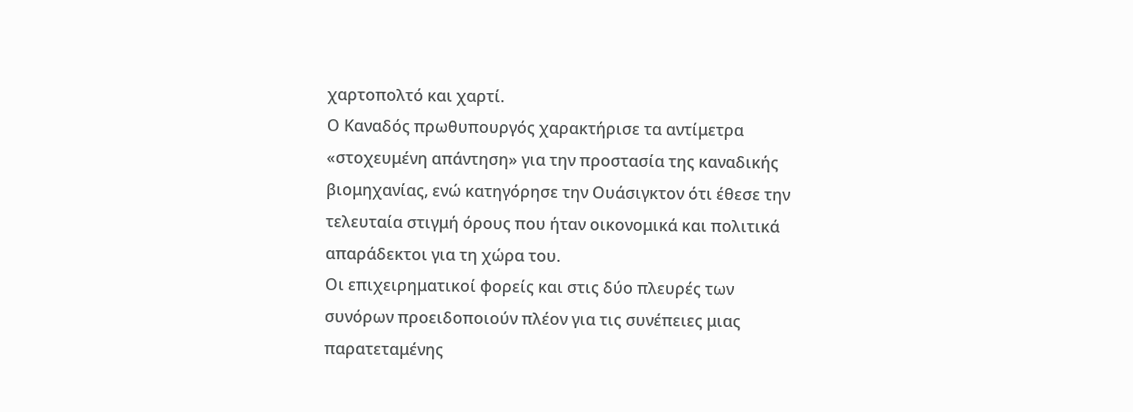χαρτοπολτό και χαρτί.
Ο Καναδός πρωθυπουργός χαρακτήρισε τα αντίμετρα «στοχευμένη απάντηση» για την προστασία της καναδικής βιομηχανίας, ενώ κατηγόρησε την Ουάσιγκτον ότι έθεσε την τελευταία στιγμή όρους που ήταν οικονομικά και πολιτικά απαράδεκτοι για τη χώρα του.
Οι επιχειρηματικοί φορείς και στις δύο πλευρές των συνόρων προειδοποιούν πλέον για τις συνέπειες μιας παρατεταμένης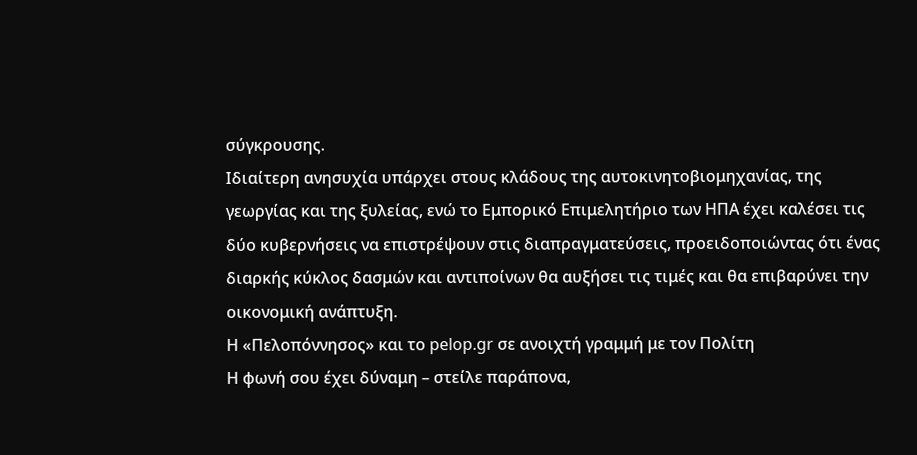σύγκρουσης.
Ιδιαίτερη ανησυχία υπάρχει στους κλάδους της αυτοκινητοβιομηχανίας, της γεωργίας και της ξυλείας, ενώ το Εμπορικό Επιμελητήριο των ΗΠΑ έχει καλέσει τις δύο κυβερνήσεις να επιστρέψουν στις διαπραγματεύσεις, προειδοποιώντας ότι ένας διαρκής κύκλος δασμών και αντιποίνων θα αυξήσει τις τιμές και θα επιβαρύνει την οικονομική ανάπτυξη.
Η «Πελοπόννησος» και το pelop.gr σε ανοιχτή γραμμή με τον Πολίτη
Η φωνή σου έχει δύναμη – στείλε παράπονα,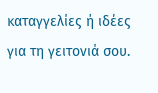καταγγελίες ή ιδέες για τη γειτονιά σου.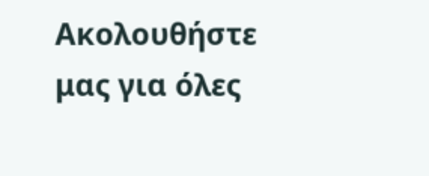Ακολουθήστε μας για όλες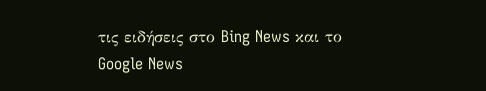τις ειδήσεις στο Bing News και το Google News